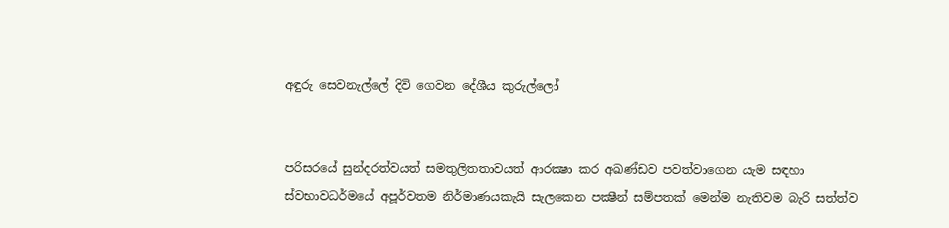අඳුරු සෙවනැල්ලේ දිවි ගෙවන දේශීය කුරුල්ලෝ


පරිසරයේ සුන්දරත්වයත් සමතුලිතතාවයත් ආරක්‍ෂා කර අඛණ්‌ඩව පවත්වාගෙන යැම සඳහා ස්‌වභාවධර්මයේ අපූර්වතම නිර්මාණයකැයි සැලකෙන පක්‍ෂීන් සම්පතක්‌ මෙන්ම නැතිවම බැරි සත්ත්ව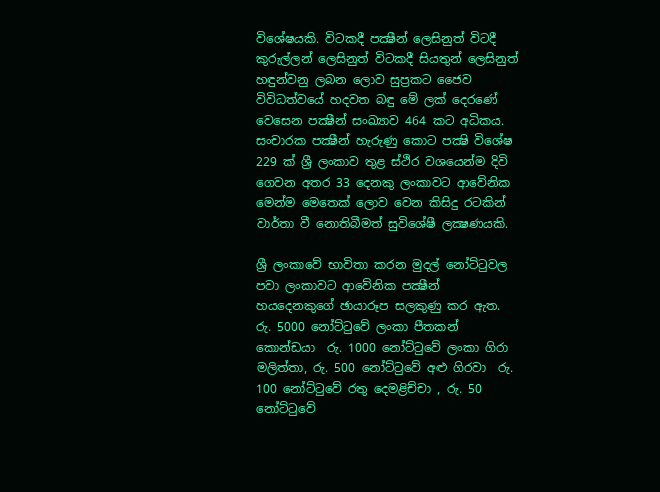විශේෂයකි. විටකදී පක්‍ෂීන් ලෙසිනුත් විටදී කුරුල්ලන් ලෙසිනුත් විටකදී සියතුන් ලෙසිනුත් හඳුන්වනු ලබන ලොව සුප්‍රකට ජෛව විවිධත්වයේ හදවත බඳු මේ ලක්‌ දෙරණේ වෙසෙන පක්‍ෂීන් සංඛ්‍යාව 464 කට අධිකය. සංචාරක පක්‍ෂීන් හැරුණු කොට පක්‍ෂි විශේෂ 229 ක්‌ ශ්‍රී ලංකාව තුළ ස්‌ථිර වශයෙන්ම දිවි ගෙවන අතර 33 දෙනකු ලංකාවට ආවේනික මෙන්ම මෙතෙක්‌ ලොව වෙන කිසිදු රටකින් වාර්තා වී නොතිබීමත් සුවිශේෂී ලක්‍ෂණයකි.

ශ්‍රී ලංකාවේ භාවිතා කරන මුදල් නෝට්‌ටුවල පවා ලංකාවට ආවේනික පක්‍ෂීන් හයදෙනකුගේ ඡායාරූප සලකුණු කර ඇත. රු. 5000 නෝට්‌ටුවේ ලංකා පීතකන් කොන්ඩයා  රු. 1000 නෝට්‌ටුවේ ලංකා ගිරා මලිත්තා, රු. 500 නෝට්‌ටුවේ අළු ගිරවා  රු. 100 නෝට්‌ටුවේ රතු දෙමළිච්චා , රු. 50 නෝට්‌ටුවේ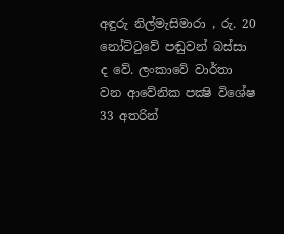අඳුරු නිල්මැසිමාරා , රු. 20 නෝට්‌ටුවේ පඬුවන් බස්‌සා ද වේ. ලංකාවේ වාර්තා වන ආවේනික පක්‍ෂි විශේෂ 33 අතරින්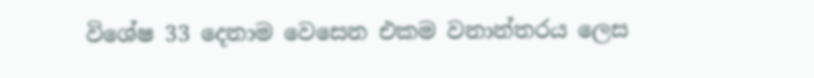විශේෂ 33 දෙනාම වෙසෙන එකම වනාන්තරය ලෙස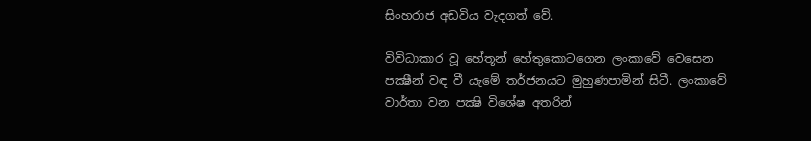සිංහරාජ අඩවිය වැදගත් වේ.

විවිධාකාර වූ හේතූන් හේතුකොටගෙන ලංකාවේ වෙසෙන පක්‍ෂීන් වඳ වී යැමේ තර්ජනයට මුහුණපාමින් සිටී. ලංකාවේ වාර්තා වන පක්‍ෂි විශේෂ අතරින්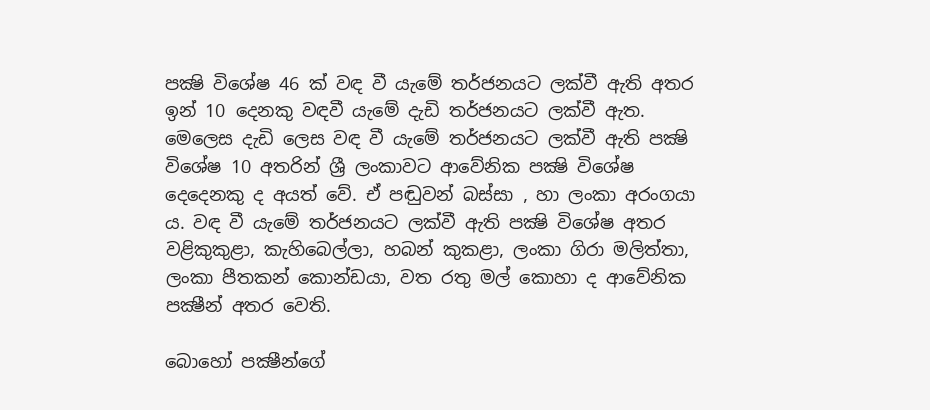පක්‍ෂි විශේෂ 46 ක්‌ වඳ වී යැමේ තර්ජනයට ලක්‌වී ඇති අතර ඉන් 10 දෙනකු වඳවී යැමේ දැඩි තර්ජනයට ලක්‌වී ඇත. මෙලෙස දැඩි ලෙස වඳ වී යැමේ තර්ජනයට ලක්‌වී ඇති පක්‍ෂි විශේෂ 10 අතරින් ශ්‍රී ලංකාවට ආවේනික පක්‍ෂි විශේෂ දෙදෙනකු ද අයත් වේ. ඒ පඬුවන් බස්‌සා , හා ලංකා අරංගයා ය. වඳ වී යැමේ තර්ජනයට ලක්‌වී ඇති පක්‍ෂි විශේෂ අතර වළිකුකුළා, කැහිබෙල්ලා, හබන් කුකළා, ලංකා ගිරා මලිත්තා, ලංකා පීතකන් කොන්ඩයා, වත රතු මල් කොහා ද ආවේනික පක්‍ෂීන් අතර වෙති.

බොහෝ පක්‍ෂීන්ගේ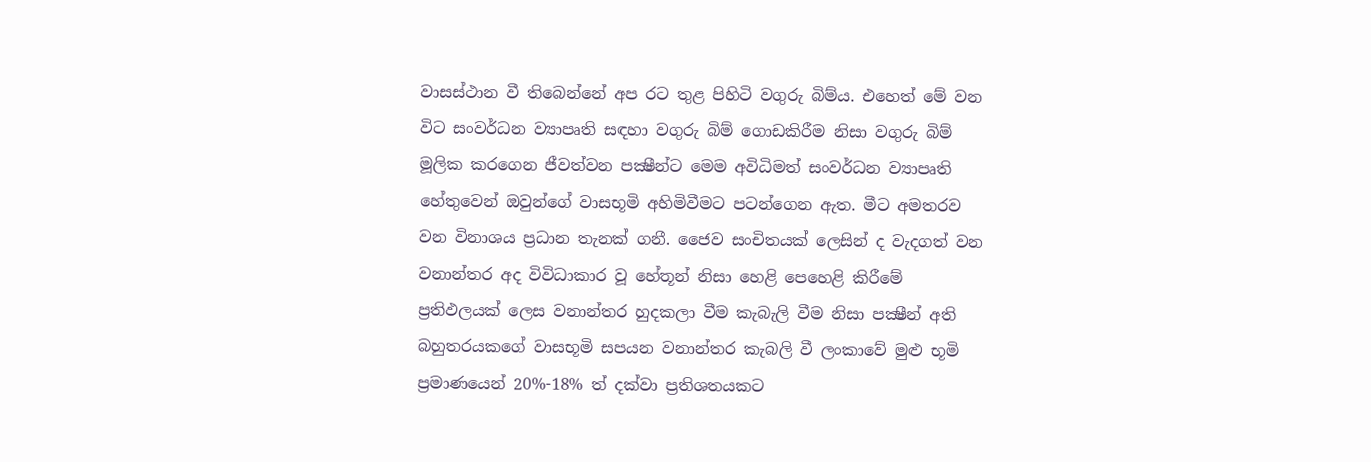වාසස්‌ථාන වී තිබෙන්නේ අප රට තුළ පිහිටි වගුරු බිම්ය. එහෙත් මේ වන විට සංවර්ධන ව්‍යාපෘති සඳහා වගුරු බිම් ගොඩකිරීම නිසා වගුරු බිම් මූලික කරගෙන ජීවත්වන පක්‍ෂීන්ට මෙම අවිධිමත් සංවර්ධන ව්‍යාපෘති හේතුවෙන් ඔවුන්ගේ වාසභූමි අහිමිවීමට පටන්ගෙන ඇත. මීට අමතරව වන විනාශය ප්‍රධාන තැනක්‌ ගනී. ජෛව සංචිතයක්‌ ලෙසින් ද වැදගත් වන වනාන්තර අද විවිධාකාර වූ හේතූන් නිසා හෙළි පෙහෙළි කිරීමේ ප්‍රතිඵලයක්‌ ලෙස වනාන්තර හුදකලා වීම කැබැලි වීම නිසා පක්‍ෂීන් අති බහුතරයකගේ වාසභූමි සපයන වනාන්තර කැබලි වී ලංකාවේ මුළු භූමි ප්‍රමාණයෙන් 20%-18% ත් දක්‌වා ප්‍රතිශතයකට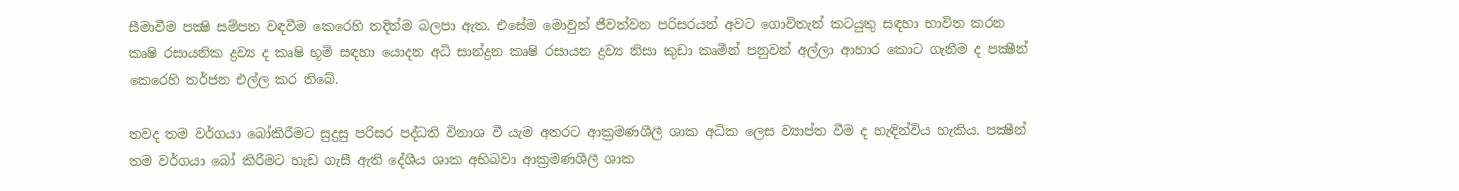සීමාවීම පක්‍ෂි සම්පත වඳවීම කෙරෙහි තදින්ම බලපා ඇත. එසේම මොවුන් ජීවත්වන පරිසරයන් අවට ගොවිතැන් කටයුතු සඳහා භාවිත කරන කෘෂි රසායනික ද්‍රව්‍ය ද කෘෂි භූමි සඳහා යොදන අධි සාන්ද්‍රන කෘෂි රසායන ද්‍රව්‍ය නිසා කුඩා කෘමීන් පනුවන් අල්ලා ආහාර කොට ගැනීම ද පක්‍ෂීන් කෙරෙහි තර්ජන එල්ල කර තිබේ.

තවද තම වර්ගයා බෝකිරීමට සුදුසු පරිසර පද්ධති විනාශ වී යැම අතරට ආක්‍රමණශීලී ශාක අධික ලෙස ව්‍යාප්ත වීම ද හැඳින්විය හැකිය. පක්‍ෂීන් තම වර්ගයා බෝ කිරීමට හැඩ ගැසී ඇති දේශීය ශාක අභිබවා ආක්‍රමණශීලී ශාක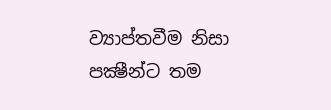ව්‍යාප්තවීම නිසා පක්‍ෂීන්ට තම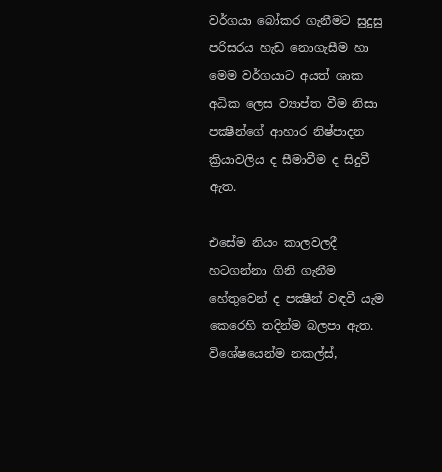වර්ගයා බෝකර ගැනීමට සුදුසු පරිසරය හැඩ නොගැසීම හා මෙම වර්ගයාට අයත් ශාක අධික ලෙස ව්‍යාප්ත වීම නිසා පක්‍ෂීන්ගේ ආහාර නිෂ්පාදන ක්‍රියාවලිය ද සීමාවීම ද සිදුවී ඇත.

එසේම නියං කාලවලදී හටගන්නා ගිනි ගැනීම හේතුවෙන් ද පක්‍ෂීන් වඳවී යැම කෙරෙහි තදින්ම බලපා ඇත. විශේෂයෙන්ම නකල්ස්‌,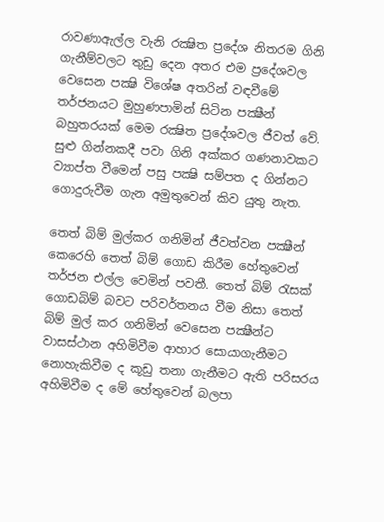රාවණාඇල්ල වැනි රක්‍ෂිත ප්‍රදේශ නිතරම ගිනි ගැනීම්වලට තුඩු දෙන අතර එම ප්‍රදේශවල වෙසෙන පක්‍ෂි විශේෂ අතරින් වඳවීමේ තර්ජනයට මුහුණපාමින් සිටින පක්‍ෂීන් බහුතරයක්‌ මෙම රක්‍ෂිත ප්‍රදේශවල ජීවත් වේ. සුළු ගින්නකදී පවා ගිනි අක්‌කර ගණනාවකට ව්‍යාප්ත වීමෙන් පසු පක්‍ෂි සම්පත ද ගින්නට ගොදුරුවීම ගැන අමුතුවෙන් කිව යුතු නැත.

තෙත් බිම් මුල්කර ගනිමින් ජීවත්වන පක්‍ෂීන් කෙරෙහි තෙත් බිම් ගොඩ කිරීම හේතුවෙන් තර්ජන එල්ල වෙමින් පවතී. තෙත් බිම් රැසක්‌ ගොඩබිම් බවට පරිවර්තනය වීම නිසා තෙත් බිම් මුල් කර ගනිමින් වෙසෙන පක්‍ෂීන්ට වාසස්‌ථාන අහිමිවීම ආහාර සොයාගැනීමට නොහැකිවීම ද කූඩු තනා ගැනීමට ඇති පරිසරය අහිමිවීම ද මේ හේතුවෙන් බලපා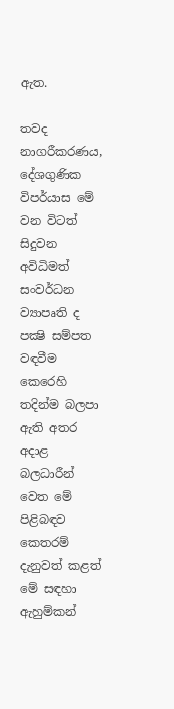ඇත.

තවද නාගරීකරණය, දේශගුණික විපර්යාස මේ වන විටත් සිදුවන අවිධිමත් සංවර්ධන ව්‍යාපෘති ද පක්‍ෂි සම්පත වඳවීම කෙරෙහි තදින්ම බලපා ඇති අතර අදාළ බලධාරීන් වෙත මේ පිළිබඳව කෙතරම් දැනුවත් කළත් මේ සඳහා ඇහුම්කන්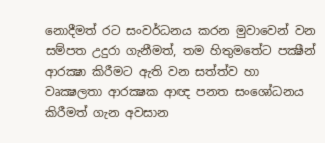නොදීමත් රට සංවර්ධනය කරන මුවාවෙන් වන සම්පත උදුරා ගැනීමත්, තම හිතුමතේට පක්‍ෂීන් ආරක්‍ෂා කිරීමට ඇති වන සත්ත්ව හා වෘක්‍ෂලතා ආරක්‍ෂක ආඥ පනත සංශෝධනය කිරීමත් ගැන අවසාන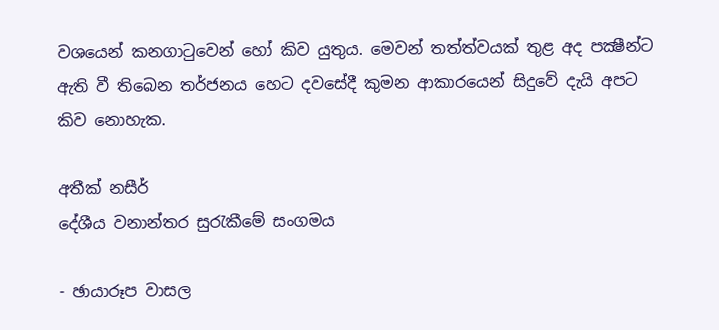වශයෙන් කනගාටුවෙන් හෝ කිව යුතුය. මෙවන් තත්ත්වයක්‌ තුළ අද පක්‍ෂීන්ට ඇති වී තිබෙන තර්ජනය හෙට දවසේදී කුමන ආකාරයෙන් සිදුවේ දැයි අපට කිව නොහැක.

අතීක්‌ නසීර්
දේශීය වනාන්තර සුරැකීමේ සංගමය

- ඡායාරූප වාසල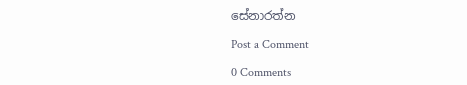සේනාරත්න

Post a Comment

0 Comments